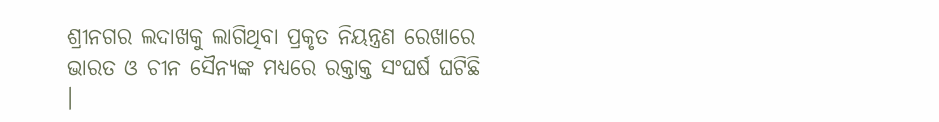ଶ୍ରୀନଗର ଲଦାଖକୁ ଲାଗିଥିବା ପ୍ରକୃତ ନିୟନ୍ତ୍ରଣ ରେଖାରେ ଭାରତ ଓ ଚୀନ ସୈନ୍ୟଙ୍କ ମଧ୍ୟରେ ରକ୍ତାକ୍ତ ସଂଘର୍ଷ ଘଟିଛି ।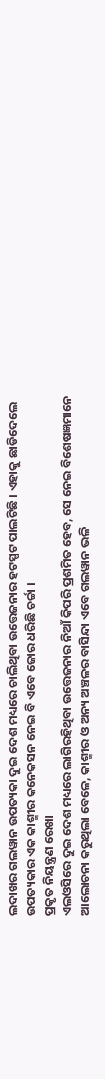ଲଦାଖର ଗଲୱାନ ଉପତ୍ୟକା ଦୁଇ ଦେଶ ମଧ୍ୟରେ ଚାଲିଥିବା ଉତ୍ତେଜନାର ହଟସ୍ପଟ ପାଲଟିଛି । ଏହାକୁ ଛାଡିଦେଲେ ଉପତ୍ୟକାର ଏକ କାଶ୍ମୀର କନେକସନ ନେଇ ବି ଏବେ ଜୋର ଧରିଛି ଚର୍ଚ୍ଚା ।
ପ୍ରକୃତ ନିୟନ୍ତ୍ରଣ ରେଖା
ଏଲଓସିରେ ଦୁଇ ଦେଶ ମଧ୍ୟରେ ଲାଗିରହିଥିବା ଉତ୍ତେଜନାର ନିଆଁ କିପରି ପ୍ରଶମିତ ହେବ, ସେ ନେଇ ବିଶେଷଜ୍ଞମାନେ ଆଲୋଚନା କରୁଥିଲା ବେଳେ, କାଶ୍ମୀର ଓ ଅନ୍ୟ ଅଞ୍ଚଳର ବାସିନ୍ଦା ଏବେ ଗଲୱାନ ଭଳି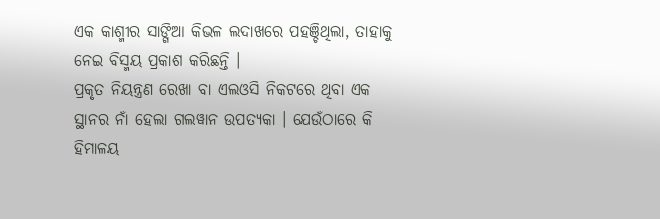ଏକ କାଶ୍ମୀର ସାଙ୍ଗିଆ କିଭଳ ଲଦାଖରେ ପହଞ୍ଚିଥିଲା, ତାହାକୁ ନେଇ ବିସ୍ମୟ ପ୍ରକାଶ କରିଛନ୍ତି ।
ପ୍ରକୃତ ନିୟନ୍ତ୍ରଣ ରେଖା ବା ଏଲଓସି ନିକଟରେ ଥିବା ଏକ ସ୍ଥାନର ନାଁ ହେଲା ଗଲୱାନ ଉପତ୍ୟକା । ଯେଉଁଠାରେ କି ହିମାଳୟ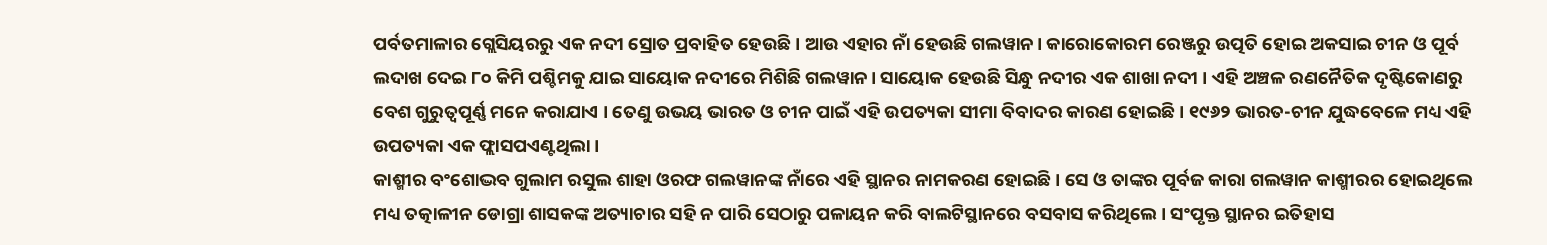ପର୍ବତମାଳାର ଗ୍ଲେସିୟରରୁ ଏକ ନଦୀ ସ୍ରୋତ ପ୍ରବାହିତ ହେଉଛି । ଆଉ ଏହାର ନାଁ ହେଉଛି ଗଲୱାନ। କାରୋକୋରମ ରେଞ୍ଜରୁ ଉତ୍ପତି ହୋଇ ଅକସାଇ ଚୀନ ଓ ପୂର୍ବ ଲଦାଖ ଦେଇ ୮୦ କିମି ପଶ୍ଚିମକୁ ଯାଇ ସାୟୋକ ନଦୀରେ ମିଶିଛି ଗଲୱାନ। ସାୟୋକ ହେଉଛି ସିନ୍ଧୁ ନଦୀର ଏକ ଶାଖା ନଦୀ । ଏହି ଅଞ୍ଚଳ ରଣନୈତିକ ଦୃଷ୍ଟିକୋଣରୁ ବେଶ ଗୁରୁତ୍ୱପୂର୍ଣ୍ଣ ମନେ କରାଯାଏ । ତେଣୁ ଉଭୟ ଭାରତ ଓ ଚୀନ ପାଇଁ ଏହି ଉପତ୍ୟକା ସୀମା ବିବାଦର କାରଣ ହୋଇଛି । ୧୯୬୨ ଭାରତ-ଚୀନ ଯୁଦ୍ଧବେଳେ ମଧ୍ୟ ଏହି ଉପତ୍ୟକା ଏକ ଫ୍ଲାସପଏଣ୍ଟଥିଲା ।
କାଶ୍ମୀର ବଂଶୋଦ୍ଭବ ଗୁଲାମ ରସୁଲ ଶାହା ଓରଫ ଗଲୱାନଙ୍କ ନାଁରେ ଏହି ସ୍ଥାନର ନାମକରଣ ହୋଇଛି । ସେ ଓ ତାଙ୍କର ପୂର୍ବଜ କାରା ଗଲୱାନ କାଶ୍ମୀରର ହୋଇଥିଲେ ମଧ୍ୟ ତତ୍କାଳୀନ ଡୋଗ୍ରା ଶାସକଙ୍କ ଅତ୍ୟାଚାର ସହି ନ ପାରି ସେଠାରୁ ପଳାୟନ କରି ବାଲଟିସ୍ଥାନରେ ବସବାସ କରିଥିଲେ । ସଂପୃକ୍ତ ସ୍ଥାନର ଇତିହାସ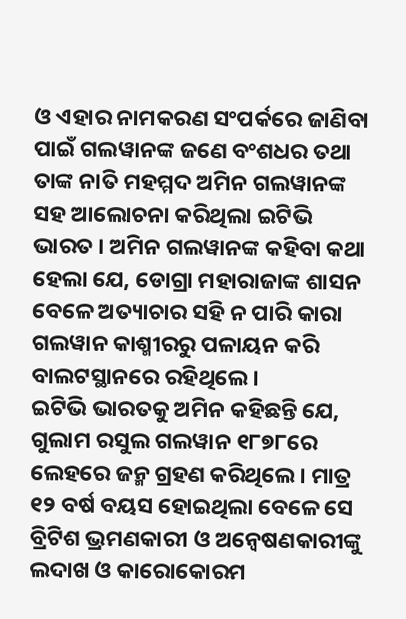ଓ ଏହାର ନାମକରଣ ସଂପର୍କରେ ଜାଣିବା ପାଇଁ ଗଲୱାନଙ୍କ ଜଣେ ବଂଶଧର ତଥା ତାଙ୍କ ନାତି ମହମ୍ମଦ ଅମିନ ଗଲୱାନଙ୍କ ସହ ଆଲୋଚନା କରିଥିଲା ଇଟିଭି ଭାରତ । ଅମିନ ଗଲୱାନଙ୍କ କହିବା କଥା ହେଲା ଯେ, ଡୋଗ୍ରା ମହାରାଜାଙ୍କ ଶାସନ ବେଳେ ଅତ୍ୟାଚାର ସହି ନ ପାରି କାରା ଗଲୱାନ କାଶ୍ମୀରରୁ ପଳାୟନ କରି ବାଲଟସ୍ଥାନରେ ରହିଥିଲେ ।
ଇଟିଭି ଭାରତକୁ ଅମିନ କହିଛନ୍ତି ଯେ, ଗୁଲାମ ରସୁଲ ଗଲୱାନ ୧୮୭୮ରେ ଲେହରେ ଜନ୍ମ ଗ୍ରହଣ କରିଥିଲେ । ମାତ୍ର ୧୨ ବର୍ଷ ବୟସ ହୋଇଥିଲା ବେଳେ ସେ ବ୍ରିଟିଶ ଭ୍ରମଣକାରୀ ଓ ଅନ୍ୱେଷଣକାରୀଙ୍କୁ ଲଦାଖ ଓ କାରୋକୋରମ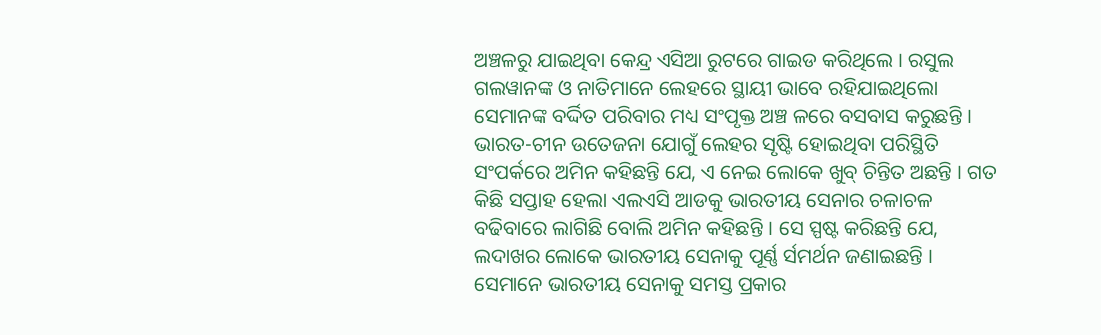ଅଞ୍ଚଳରୁ ଯାଇଥିବା କେନ୍ଦ୍ର ଏସିଆ ରୁଟରେ ଗାଇଡ କରିଥିଲେ । ରସୁଲ ଗଲୱାନଙ୍କ ଓ ନାତିମାନେ ଲେହରେ ସ୍ଥାୟୀ ଭାବେ ରହିଯାଇଥିଲୋ ସେମାନଙ୍କ ବର୍ଦ୍ଦିତ ପରିବାର ମଧ୍ୟ ସଂପୃକ୍ତ ଅଞ୍ଚ ଳରେ ବସବାସ କରୁଛନ୍ତି ।
ଭାରତ-ଚୀନ ଉତେଜନା ଯୋଗୁଁ ଲେହର ସୃଷ୍ଟି ହୋଇଥିବା ପରିସ୍ଥିତି ସଂପର୍କରେ ଅମିନ କହିଛନ୍ତି ଯେ, ଏ ନେଇ ଲୋକେ ଖୁବ୍ ଚିନ୍ତିତ ଅଛନ୍ତି । ଗତ କିଛି ସପ୍ତାହ ହେଲା ଏଲଏସି ଆଡକୁ ଭାରତୀୟ ସେନାର ଚଳାଚଳ ବଢିବାରେ ଲାଗିଛି ବୋଲି ଅମିନ କହିଛନ୍ତି । ସେ ସ୍ପଷ୍ଟ କରିଛନ୍ତି ଯେ, ଲଦାଖର ଲୋକେ ଭାରତୀୟ ସେନାକୁ ପୂର୍ଣ୍ଣ ର୍ସମର୍ଥନ ଜଣାଇଛନ୍ତି । ସେମାନେ ଭାରତୀୟ ସେନାକୁ ସମସ୍ତ ପ୍ରକାର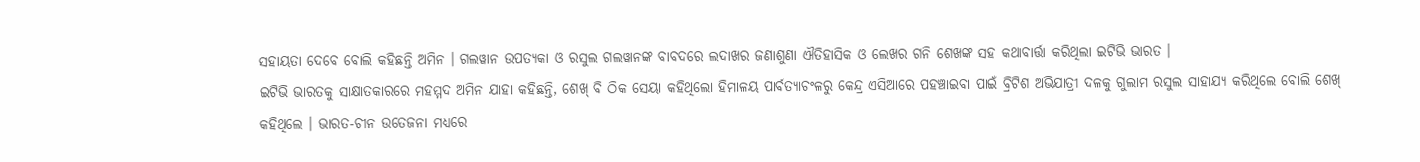ସହାୟତା ଦେବେ ବୋଲି କହିଛନ୍ତି ଅମିନ । ଗଲୱାନ ଉପତ୍ୟକା ଓ ରସୁଲ ଗଲୱାନଙ୍କ ବାବଦରେ ଲଦାଖର ଜଣାଶୁଣା ଐତିହାସିକ ଓ ଲେଖର ଗନି ଶେଖଙ୍କ ସହ କଥାବାର୍ତ୍ତା କରିଥିଲା ଇଟିଭି ଭାରତ ।
ଇଟିଭି ଭାରତକୁ ସାକ୍ଷାତକାରରେ ମହମ୍ମଦ ଅମିନ ଯାହା କହିଛନ୍ତି, ଶେଖ୍ ବି ଠିକ ସେୟା କହିଥିଲୋ ହିମାଳୟ ପାର୍ବତ୍ୟାଚଂଳରୁ କେନ୍ଦ୍ର ଏସିଆରେ ପହଞ୍ଚାଇବା ପାଇଁ ବ୍ରିଟିଶ ଅଭିଯାତ୍ରୀ ଦଳକୁ ଗୁଲାମ ରସୁଲ ସାହାଯ୍ୟ କରିଥିଲେ ବୋଲି ଶେଖ୍ କହିଥିଲେ । ଭାରତ-ଚୀନ ଉତେଜନା ମଧ୍ୟରେ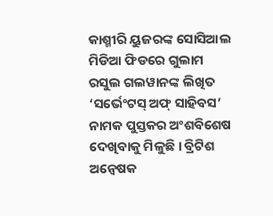କାଶ୍ମୀରି ୟୁଜରଙ୍କ ସୋସିଆଲ ମିଡିଆ ଫିଡରେ ଗୁଲାମ ରସୁଲ ଗଲୱାନଙ୍କ ଲିଖିତ ‘ସର୍ଭେଂଟସ୍ ଅଫ୍ ସାହିବସ’ ନାମକ ପୁସ୍ତକର ଅଂଶବିଶେଷ ଦେଖିବାକୁ ମିଳୁଛି । ବ୍ରିଟିଶ ଅନ୍ୱେଷକ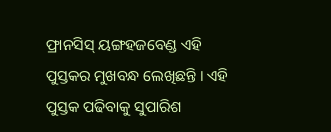ଫ୍ରାନସିସ୍ ୟଙ୍ଗହଜବେଣ୍ଡ ଏହି ପୁସ୍ତକର ମୁଖବନ୍ଧ ଲେଖିଛନ୍ତି । ଏହି ପୁସ୍ତକ ପଢିବାକୁ ସୁପାରିଶ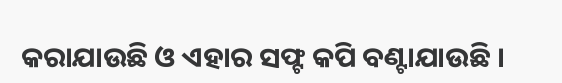କରାଯାଉଛି ଓ ଏହାର ସଫ୍ଟ କପି ବଣ୍ଟାଯାଉଛି ।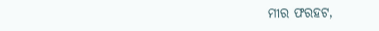ମୀର ଫରହଟ,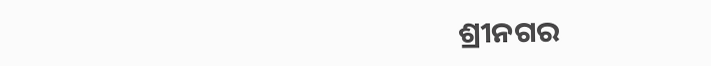ଶ୍ରୀନଗର